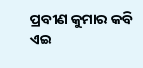ପ୍ରବୀଣ କୁମାର କବି
ଏଇ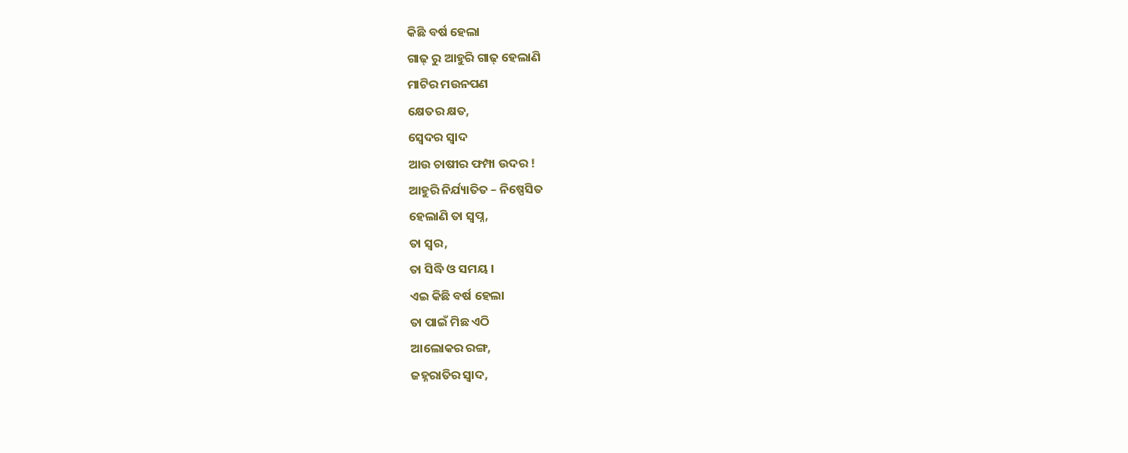କିଛି ବର୍ଷ ହେଲା
ଗାଢ୍ ରୁ ଆହୁରି ଗାଢ୍ ହେଲାଣି
ମାଟିର ମଉନପଣ
କ୍ଷେତର କ୍ଷତ,
ସ୍ଵେଦର ସ୍ଵାଦ
ଆଉ ଚାଷୀର ଫମ୍ପା ଉଦର !
ଆହୁରି ନିର୍ଯ୍ୟାତିତ – ନିଷ୍ପେସିତ
ହେଲାଣି ତା ସ୍ବପ୍ନ,
ତା ସ୍ୱର,
ତା ସିଦ୍ଧି ଓ ସମୟ ।
ଏଇ କିଛି ବର୍ଷ ହେଲା
ତା ପାଇଁ ମିଛ ଏଠି
ଆଲୋକର ରଙ୍ଗ,
ଜହ୍ନରାତିର ସ୍ଵାଦ,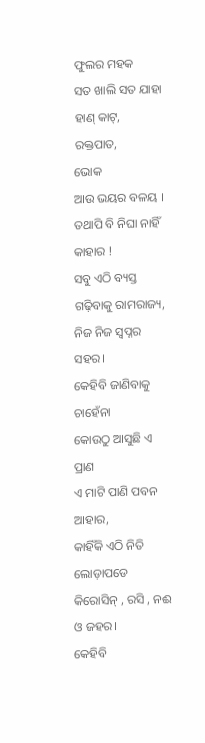ଫୁଲର ମହକ
ସତ ଖାଲି ସତ ଯାହା
ହାଣ୍ କାଟ୍,
ରକ୍ତପାତ,
ଭୋକ
ଆଉ ଭୟର ବଳୟ ।
ତଥାପି ବି ନିଘା ନାହିଁ କାହାର !
ସବୁ ଏଠି ବ୍ୟସ୍ତ
ଗଢ଼ିବାକୁ ରାମରାଜ୍ୟ,
ନିଜ ନିଜ ସ୍ୱପ୍ନର ସହର।
କେହିବି ଜାଣିବାକୁ ଚାହେଁନା
କୋଉଠୁ ଆସୁଛି ଏ ପ୍ରାଣ
ଏ ମାଟି ପାଣି ପବନ ଆହାର,
କାହିଁକି ଏଠି ନିତି ଲୋଡ଼ାପଡେ
କିରୋସିନ୍ , ରସି , ନଈ ଓ ଜହର।
କେହିବି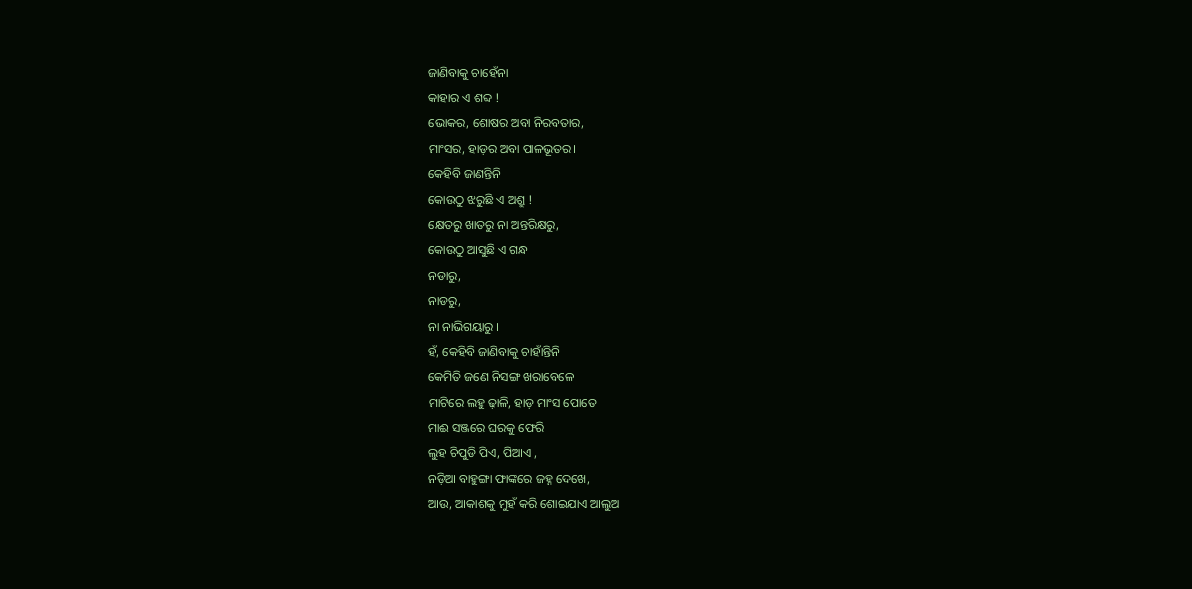ଜାଣିବାକୁ ଚାହେଁନା
କାହାର ଏ ଶବ୍ଦ !
ଭୋକର, ଶୋଷର ଅବା ନିରବତାର,
ମାଂସର, ହାଡ଼ର ଅବା ପାଳଭୂତର।
କେହିବି ଜାଣନ୍ତିନି
କୋଉଠୁ ଝରୁଛି ଏ ଅଶ୍ରୁ !
କ୍ଷେତରୁ ଖାତରୁ ନା ଅନ୍ତରିକ୍ଷରୁ,
କୋଉଠୁ ଆସୁଛି ଏ ଗନ୍ଧ
ନଡାରୁ,
ନାଡରୁ,
ନା ନାଭିଗୟାରୁ ।
ହଁ, କେହିବି ଜାଣିବାକୁ ଚାହାଁନ୍ତିନି
କେମିତି ଜଣେ ନିସଙ୍ଗ ଖରାବେଳେ
ମାଟିରେ ଲହୁ ଢ଼ାଳି, ହାଡ଼ ମାଂସ ପୋତେ
ମାଈ ସଞ୍ଜରେ ଘରକୁ ଫେରି
ଲୁହ ଚିପୁଡି ପିଏ, ପିଆଏ ,
ନଡ଼ିଆ ବାହୁଙ୍ଗା ଫାଙ୍କରେ ଜହ୍ନ ଦେଖେ,
ଆଉ, ଆକାଶକୁ ମୁହଁ କରି ଶୋଇଯାଏ ଆଲୁଅ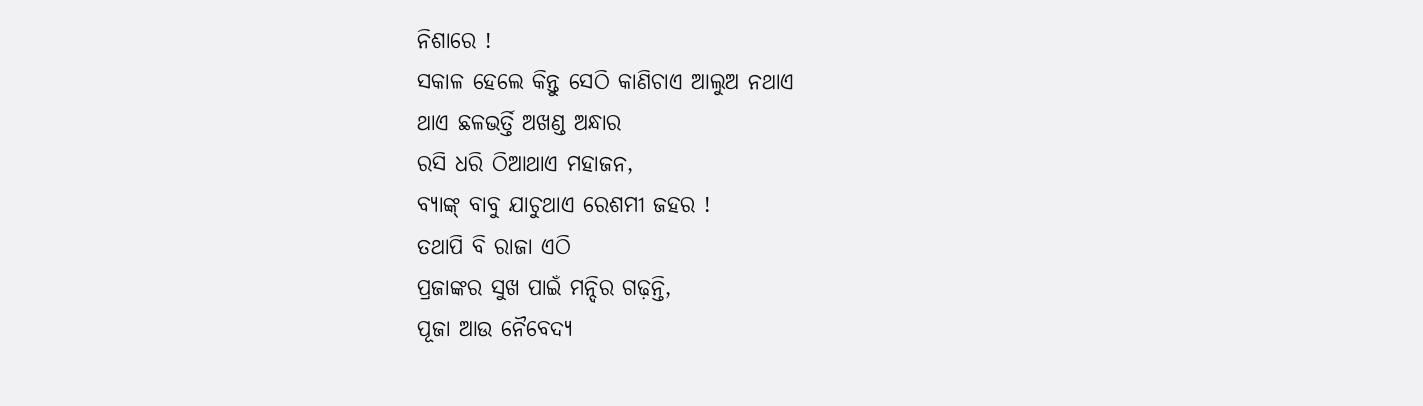ନିଶାରେ !
ସକାଳ ହେଲେ କିନ୍ତୁ ସେଠି କାଣିଚାଏ ଆଲୁଅ ନଥାଏ
ଥାଏ ଛଳଭର୍ତ୍ତି ଅଖଣ୍ଡ ଅନ୍ଧାର
ରସି ଧରି ଠିଆଥାଏ ମହାଜନ,
ବ୍ୟାଙ୍କ୍ ବାବୁ ଯାଚୁଥାଏ ରେଶମୀ ଜହର !
ତଥାପି ବି ରାଜା ଏଠି
ପ୍ରଜାଙ୍କର ସୁଖ ପାଇଁ ମନ୍ଦିର ଗଢ଼ନ୍ତି,
ପୂଜା ଆଉ ନୈବେଦ୍ୟ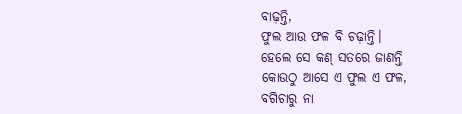ବାଢ଼ନ୍ତି,
ଫୁଲ ଆଉ ଫଳ ବି ଚଢ଼ାନ୍ତି।
ହେଲେ ସେ କଣ୍ ସତରେ ଜାଣନ୍ତି
କୋଉଠୁ ଆସେ ଏ ଫୁଲ ଏ ଫଳ,
ବଗିଚାରୁ ନା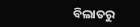ବିଲାତରୁ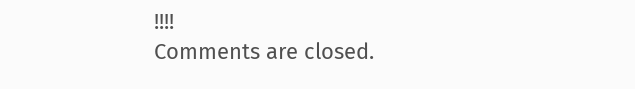!!!!
Comments are closed.